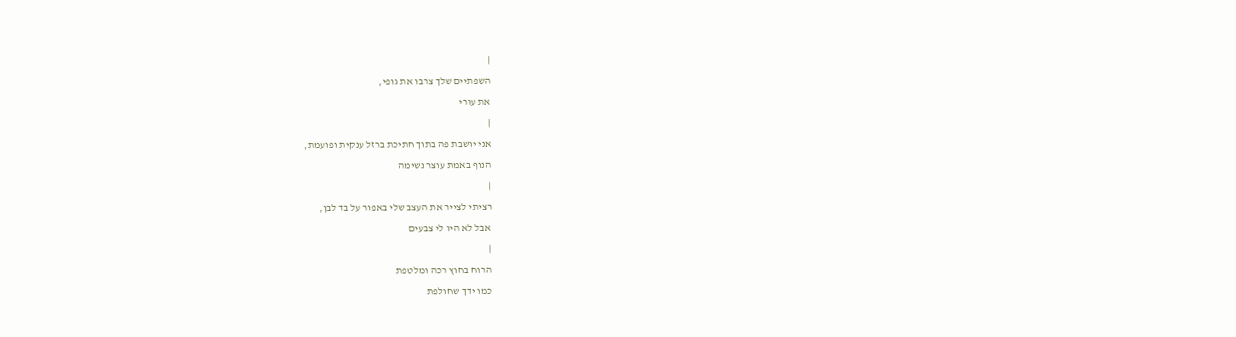|
השפתיים שלך צרבו את גופי,
את עורי
|
אני יושבת פה בתוך חתיכת ברזל ענקית ופועמת,
הנוף באמת עוצר נשימה
|
רציתי לצייר את העצב שלי באפור על בד לבן,
אבל לא היו לי צבעים
|
הרוח בחוץ רכה ומלטפת
כמו ידך שחולפת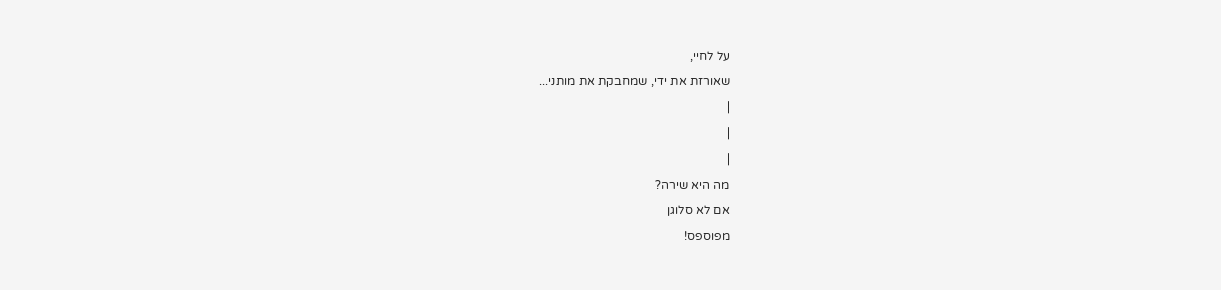על לחיי,
שאורזת את ידי, שמחבקת את מותני...
|
|
|
מה היא שירה?
אם לא סלוגן
מפוספס!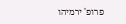פרופ' ירמיהו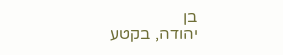בן
יהודה, בקטע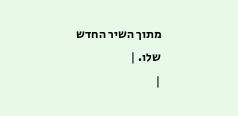מתוך השיר החדש
שלו. |
|